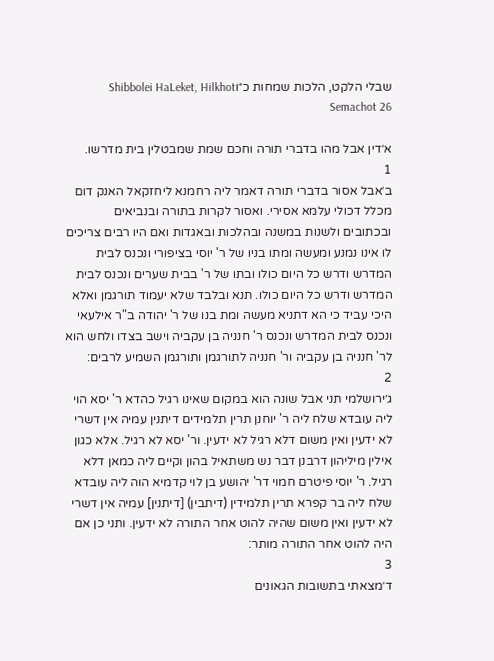שבלי הלקט, הלכות שמחות כ״וShibbolei HaLeket, Hilkhot Semachot 26

א׳דין אבל מהו בדברי תורה וחכם שמת שמבטלין בית מדרשו.
1
ב׳אבל אסור בדברי תורה דאמר ליה רחמנא ליחזקאל האנק דום מכלל דכולי עלמא אסירי. ואסור לקרות בתורה ובנביאים ובכתובים ולשנות במשנה ובהלכות ובאגדות ואם היו רבים צריכים לו אינו נמנע ומעשה ומתו בניו של ר' יוסי בציפורי ונכנס לבית המדרש ודרש כל היום כולו ובתו של ר' בבית שערים ונכנס לבית המדרש ודרש כל היום כולו. תנא ובלבד שלא יעמוד תורגמן ואלא היכי עביד כי הא דתניא מעשה ומת בנו של ר' יהודה ב"ר אילעאי ונכנס לבית המדרש ונכנס ר' חנניה בן עקביה וישב בצדו ולחש הוא לר' חנניה בן עקביה ור' חנניה לתורגמן ותורגמן השמיע לרבים:
2
ג׳ירושלמי תני אבל שונה הוא במקום שאינו רגיל כהדא ר' יסא הוי ליה עובדא שלח ליה ר' יוחנן תרין תלמידים דיתנין עמיה אין דשרי לא ידעין ואין משום דלא רגיל לא ידעין. ור' יסא לא רגיל. אלא כגון אילין מיליהון דרבנן דבר נש משתאיל בהון וקיים ליה כמאן דלא רגיל. ר' יוסי פיטרם חמוי דר' יהושע בן לוי קדמיא הוה ליה עובדא שלח ליה בר קפרא תרין תלמידין (דיתבין) [דיתנין] עמיה אין דשרי לא ידעין ואין משום שהיה להוט אחר התורה לא ידעין. ותני כן אם היה להוט אחר התורה מותר:
3
ד׳מצאתי בתשובות הגאונים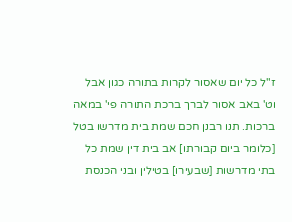ז"ל כל יום שאסור לקרות בתורה כגון אבל וט' באב אסור לברך ברכת התורה פי' במאה ברכות. תנו רבנן חכם שמת בית מדרשו בטל [כלומר ביום קבורתו] אב בית דין שמת כל בתי מדרשות [שבעירו] בטילין ובני הכנסת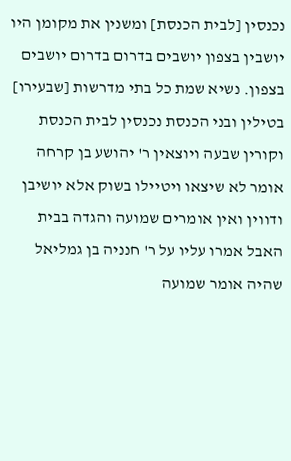נכנסין [לבית הכנסת] ומשנין את מקומן היו יושבין בצפון יושבים בדרום בדרום יושבים בצפון. נשיא שמת כל בתי מדרשות [שבעירו] בטילין ובני הכנסת נכנסין לבית הכנסת וקורין שבעה ויוצאין ר' יהושע בן קרחה אומר לא שיצאו ויטיילו בשוק אלא יושיבן ודווין ואין אומרים שמועה והגדה בבית האבל אמרו עליו על ר' חנניה בן גמליאל שהיה אומר שמועה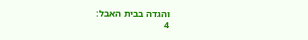והגדה בבית האבל:
4